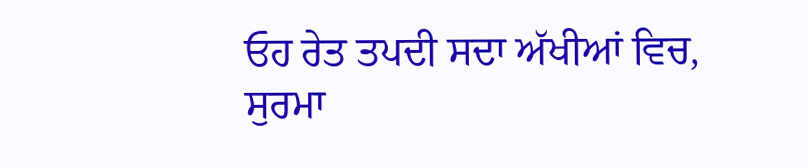ਓਹ ਰੇਤ ਤਪਦੀ ਸਦਾ ਅੱਖੀਆਂ ਵਿਚ,
ਸੁਰਮਾ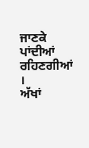ਜਾਣਕੇ ਪਾਂਦੀਆਂ ਰਹਿਣਗੀਆਂ ।
ਅੱਖਾਂ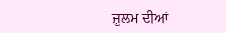ਜ਼ੁਲਮ ਦੀਆਂ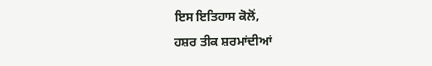ਇਸ ਇਤਿਹਾਸ ਕੋਲੋਂ,
ਹਸ਼ਰ ਤੀਕ ਸ਼ਰਮਾਂਦੀਆਂ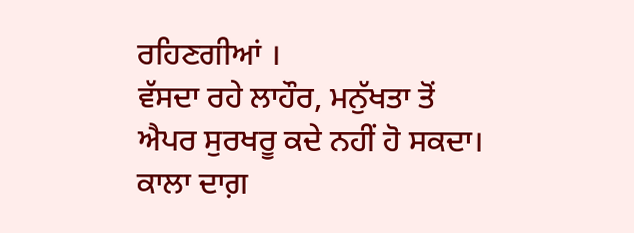ਰਹਿਣਗੀਆਂ ।
ਵੱਸਦਾ ਰਹੇ ਲਾਹੌਰ, ਮਨੁੱਖਤਾ ਤੋਂ
ਐਪਰ ਸੁਰਖਰੂ ਕਦੇ ਨਹੀਂ ਹੋ ਸਕਦਾ।
ਕਾਲਾ ਦਾਗ਼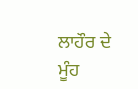ਲਾਹੌਰ ਦੇ ਮੂੰਹ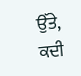ਉੱਤੇ,
ਕਦੀ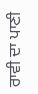ਰਾਵੀ ਦਾ ਪਾਣੀ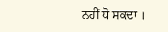ਨਹੀਂ ਧੋ ਸਕਦਾ ।